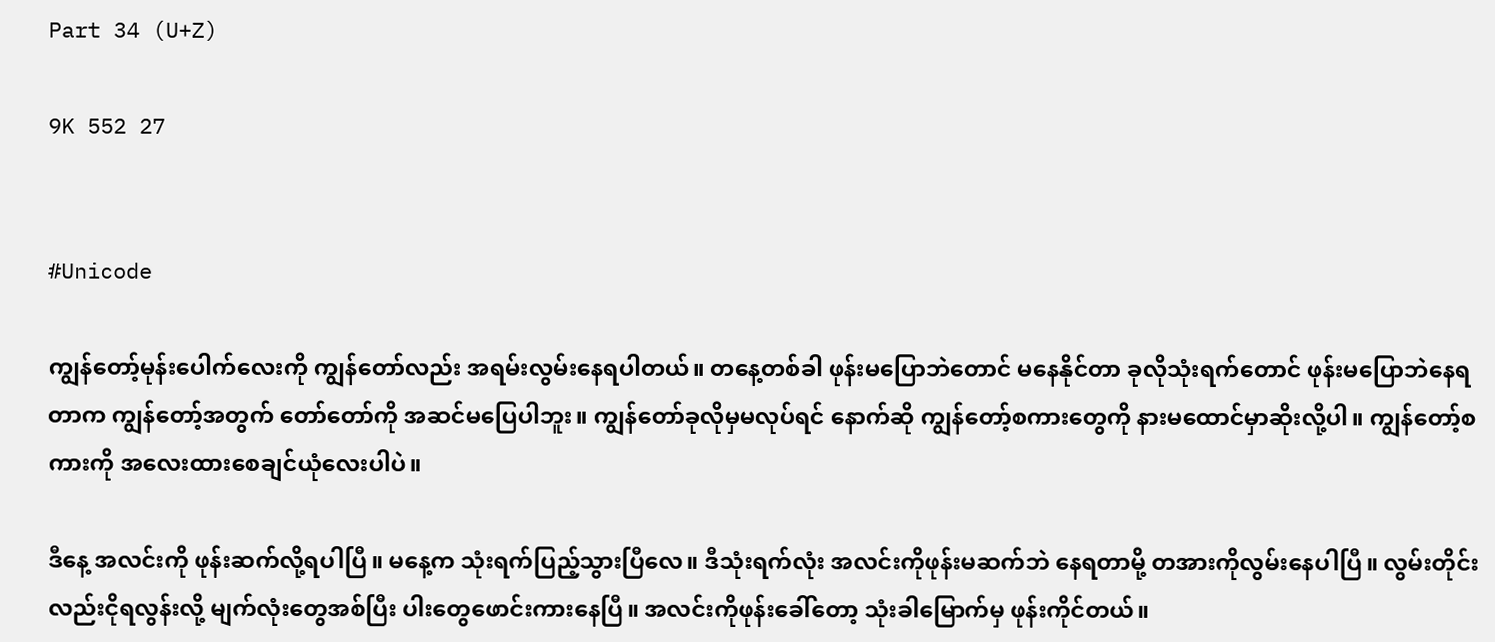Part 34 (U+Z)

9K 552 27


#Unicode

ကျွန်တော့်မုန်းပေါက်လေးကို ကျွန်တော်လည်း အရမ်းလွမ်းနေရပါတယ်။ တနေ့တစ်ခါ ဖုန်းမပြောဘဲတောင် မနေနိုင်တာ ခုလိုသုံးရက်တောင် ဖုန်းမပြောဘဲနေရတာက ကျွန်တော့်အတွက် တော်တော်ကို အဆင်မပြေပါဘူး။ ကျွန်တော်ခုလိုမှမလုပ်ရင် နောက်ဆို ကျွန်တော့်စကားတွေကို နားမထောင်မှာဆိုးလို့ပါ။ ကျွန်တော့်စကားကို အလေးထားစေချင်ယုံလေးပါပဲ။

ဒီနေ့ အလင်းကို ဖုန်းဆက်လို့ရပါပြီ။ မနေ့က သုံးရက်ပြည့်သွားပြီလေ။ ဒီသုံးရက်လုံး အလင်းကိုဖုန်းမဆက်ဘဲ နေရတာမို့ တအားကိုလွမ်းနေပါပြီ။ လွမ်းတိုင်းလည်းငိုရလွန်းလို့ မျက်လုံးတွေအစ်ပြီး ပါးတွေဖောင်းကားနေပြီ။ အလင်းကိုဖုန်းခေါ်တော့ သုံးခါမြောက်မှ ဖုန်းကိုင်တယ်။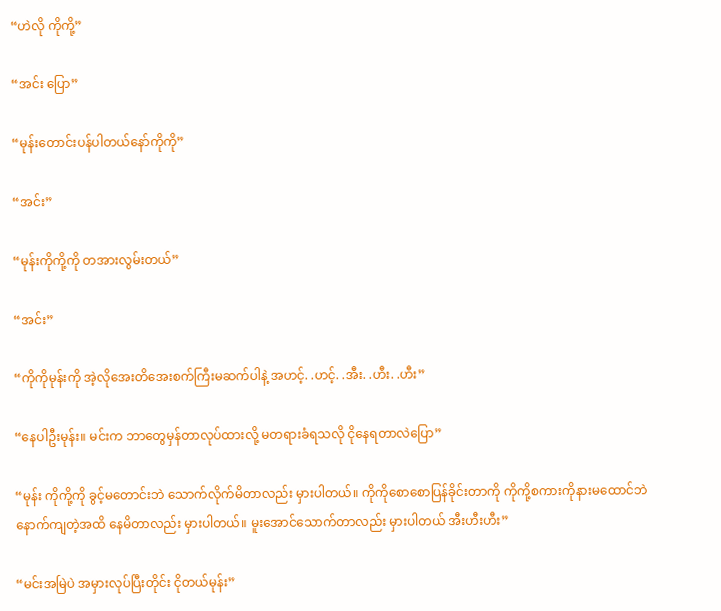“ဟဲလို ကိုကို့”

“အင်း ပြော”

“မုန်းတောင်းပန်ပါတယ်နော်ကိုကို”

“အင်း”

“မုန်းကိုကို့ကို တအားလွမ်းတယ်”

“အင်း”

“ကိုကိုမုန်းကို အဲ့လိုအေးတိအေးစက်ကြီးမဆက်ပါနဲ့ အဟင့်. .ဟင့်. .အီး. .ဟီး. .ဟီး”

“နေပါဦးမုန်း။ မင်းက ဘာတွေမှန်တာလုပ်ထားလို့ မတရားခံရသလို ငိုနေရတာလဲပြော”

“မုန်း ကိုကို့ကို ခွင့်မတောင်းဘဲ သောက်လိုက်မိတာလည်း မှားပါတယ်။ ကိုကိုစောစောပြန်ခိုင်းတာကို ကိုကို့စကားကိုနားမထောင်ဘဲ နောက်ကျတဲ့အထိ နေမိတာလည်း မှားပါတယ်။ မူးအောင်သောက်တာလည်း မှားပါတယ် အီးဟီးဟီး”

“မင်းအမြဲပဲ အမှားလုပ်ပြီးတိုင်း ငိုတယ်မုန်း”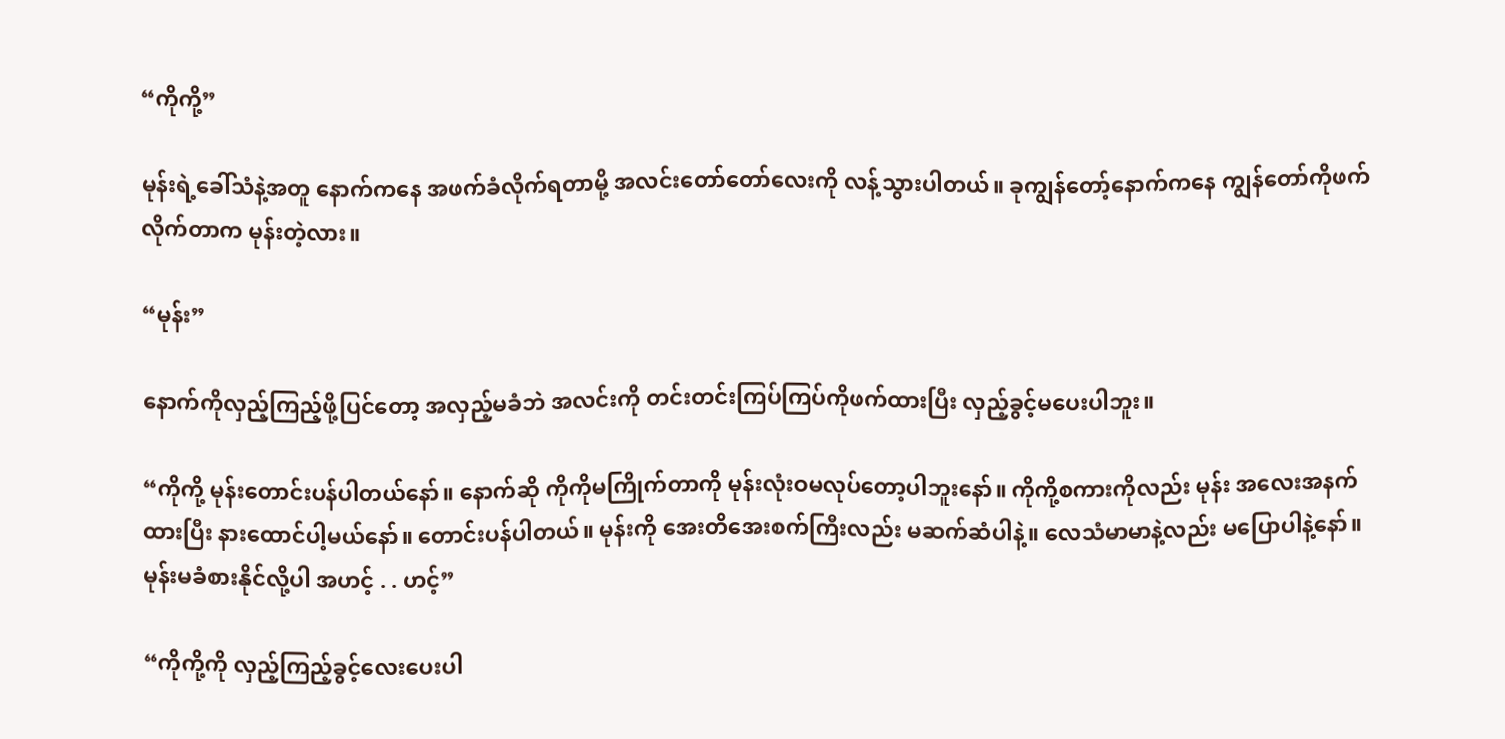“ကိုကို့”

မုန်းရဲ့ခေါ်သံနဲ့အတူ နောက်ကနေ အဖက်ခံလိုက်ရတာမို့ အလင်းတော်တော်လေးကို လန့်သွားပါတယ်။ ခုကျွန်တော့်နောက်ကနေ ကျွန်တော်ကိုဖက်လိုက်တာက မုန်းတဲ့လား။

“မုန်း”

နောက်ကိုလှည့်ကြည့်ဖို့ပြင်တော့ အလှည့်မခံဘဲ အလင်းကို တင်းတင်းကြပ်ကြပ်ကိုဖက်ထားပြီး လှည့်ခွင့်မပေးပါဘူး။

“ကိုကို့ မုန်းတောင်းပန်ပါတယ်နော်။ နောက်ဆို ကိုကိုမကြိုက်တာကို မုန်းလုံးဝမလုပ်တော့ပါဘူးနော်။ ကိုကို့စကားကိုလည်း မုန်း အလေးအနက်ထားပြီး နားထောင်ပါ့မယ်နော်။ တောင်းပန်ပါတယ်။ မုန်းကို အေးတိအေးစက်ကြီးလည်း မဆက်ဆံပါနဲ့။ လေသံမာမာနဲ့လည်း‌ မပြောပါနဲ့နော်။ မုန်းမခံစားနိုင်လို့ပါ အဟင့် . . ဟင့်”

“ကိုကို့ကို လှည့်ကြည့်ခွင့်လေးပေးပါ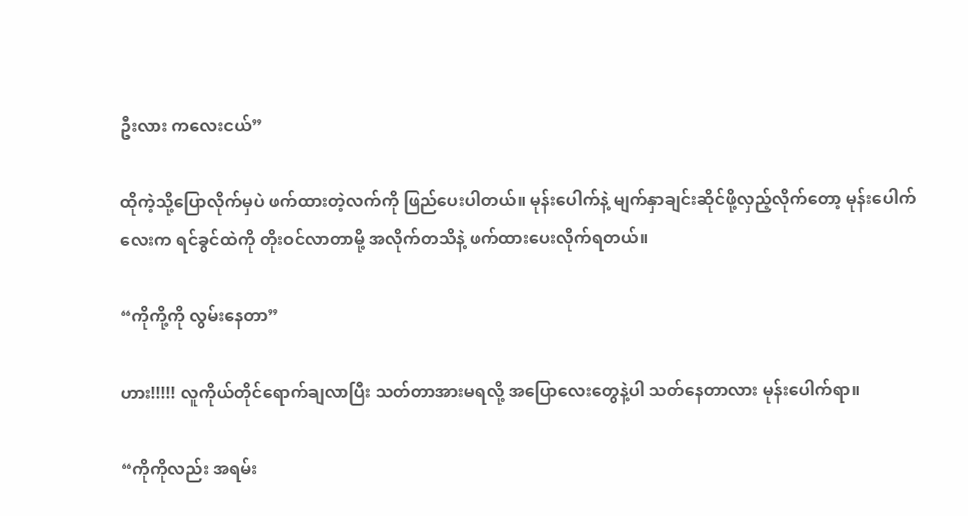ဦးလား ကလေးငယ်”

ထိုကဲ့သို့ပြောလိုက်မှပဲ ဖက်ထားတဲ့လက်ကို‌ ဖြည်ပေးပါတယ်။ မုန်းပေါက်နဲ့ မျက်နှာချင်းဆိုင်ဖို့လှည့်လိုက်တော့ မုန်းပေါက်လေးက ရင်ခွင်ထဲကို တိုးဝင်လာတာမို့ အလိုက်တသိနဲ့ ဖက်ထားပေးလိုက်ရတယ်။

“ကိုကို့ကို လွမ်းနေတာ”

ဟား!!!!! လူကိုယ်တိုင်ရောက်ချလာပြီး သတ်တာအားမရလို့ အပြောလေးတွေနဲ့ပါ သတ်နေတာလား မုန်းပေါက်ရာ။

“ကိုကိုလည်း အရမ်း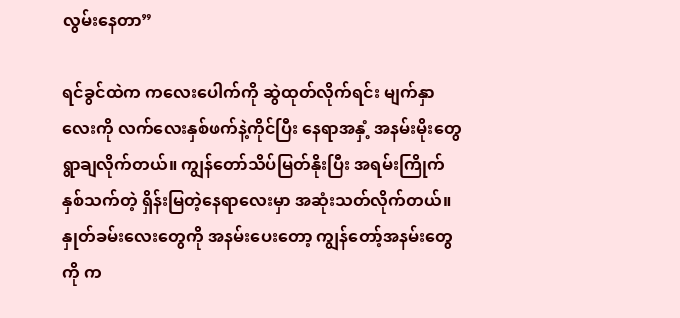လွမ်းနေတာ”

ရင်ခွင်ထဲက ကလေးပေါက်ကို ဆွဲထုတ်လိုက်ရင်း မျက်နှာလေးကို လက်လေးနှစ်ဖက်နဲ့ကိုင်ပြီး နေရာအနှံ့ အနမ်းမိုးတွေ ရွာချလိုက်တယ်။ ကျွန်တော်သိပ်မြတ်နိုးပြီး အရမ်းကြိုက်နှစ်သက်တဲ့ ရှိန်းမြတဲ့နေရာလေးမှာ အဆုံးသတ်လိုက်တယ်။ နှုတ်ခမ်းလေးတွေကို အနမ်းပေးတော့ ကျွန်တော့်အနမ်းတွေကို က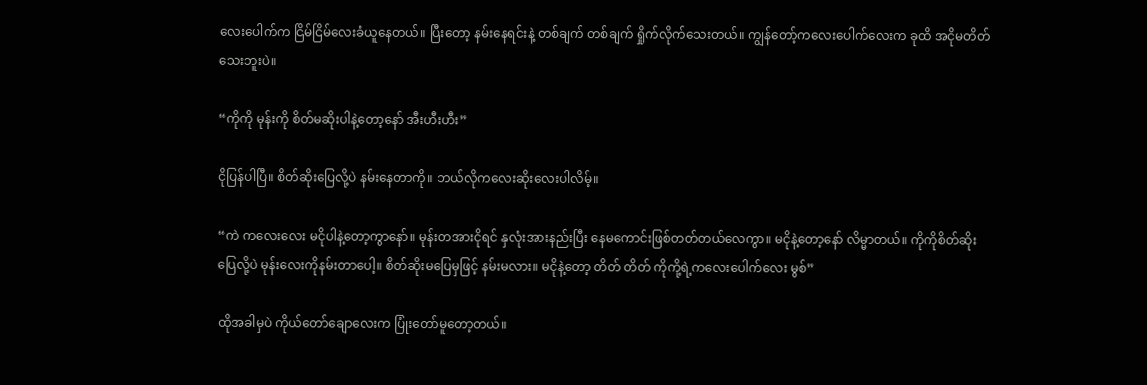လေးပေါက်က ငြိမ်ငြိမ်လေးခံယူနေတယ်။ ပြီးတော့ နမ်းနေရင်းနဲ့ တစ်ချက် တစ်ချက် ရှိုက်လိုက်သေးတယ်။ ကျွန်တော့်ကလေးပေါက်လေးက ခုထိ အငိုမတိတ်သေးဘူးပဲ။

“ကိုကို မုန်းကို စိတ်မဆိုးပါနဲ့တော့နော် အီးဟီးဟီး”

ငိုပြန်ပါပြီ။ စိတ်ဆိုးပြေလို့ပဲ နမ်းနေတာကို။ ဘယ်လိုကလေးဆိုးလေးပါလိမ့်။

“ကဲ ကလေးလေး မငိုပါနဲ့တော့ကွာနော်။ မုန်းတအားငိုရင် နှလုံးအားနည်းပြီး နေမကောင်းဖြစ်တတ်‌တယ်လေကွာ။ မငိုနဲ့တော့‌နော် လိမ္မာတယ်။ ကိုကိုစိတ်ဆိုးပြေလို့ပဲ မုန်းလေးကိုနမ်းတာပေါ့။ စိတ်ဆိုးမပြေမှဖြင့် နမ်းမလား။ မငိုနဲ့တော့ တိတ် တိတ် ကိုကို့ရဲ့ကလေးပေါက်လေး မွစ်”

ထိုအခါမှပဲ ကိုယ်တော်ချောလေးက ပြုံးတော်မူတော့တယ်။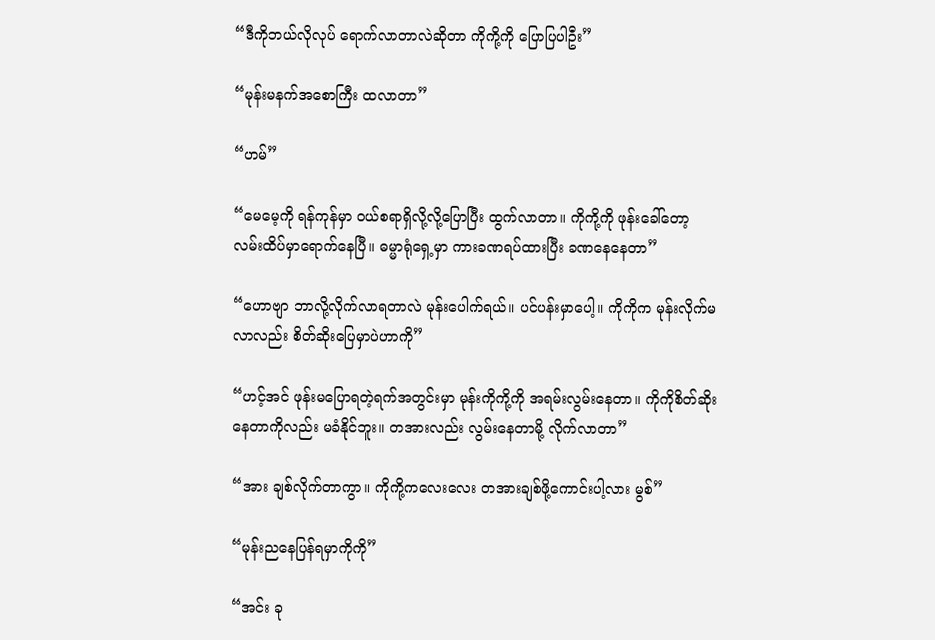“ဒီကိုဘယ်လိုလုပ် ရောက်လာတာလဲဆိုတာ ကိုကို့ကို ပြောပြပါဦး”

“မုန်းမနက်အစောကြီး ထလာတာ”

“ဟမ်”

“မေမေ့ကို ရန်ကုန်မှာ ဝယ်စရာရှိလို့လို့ပြောပြီး ထွက်လာတာ။ ကိုကို့ကို ဖုန်းခေါ်တော့ လမ်းထိပ်မှာရောက်နေပြီ။ ဓမ္မာရုံရှေ့မှာ ကားခဏရပ်ထားပြီး ခဏနေနေတာ”

“ဟောဗျာ ဘာလို့လိုက်လာရတာလဲ မုန်းပေါက်ရယ်။ ပင်ပန်းမှာပေါ့။ ကိုကိုက မုန်းလိုက်မလာလည်း စိတ်ဆိုးပြေမှာပဲဟာကို”

“ဟင့်အင် ဖုန်းမပြောရတဲ့ရက်အတွင်းမှာ မုန်းကိုကို့ကို အရမ်းလွမ်းနေတာ။ ကိုကိုစိတ်ဆိုးနေတာကိုလည်း မခံနိုင်ဘူး။ တအားလည်း လွမ်းနေတာမို့ လိုက်လာတာ”

“အား ချစ်လိုက်တာကွာ။ ကိုကို့ကလေးလေး တအားချစ်ဖို့ကောင်းပါ့လား မွစ်”

“မုန်းညနေပြန်ရမှာကိုကို”

“အင်း ခု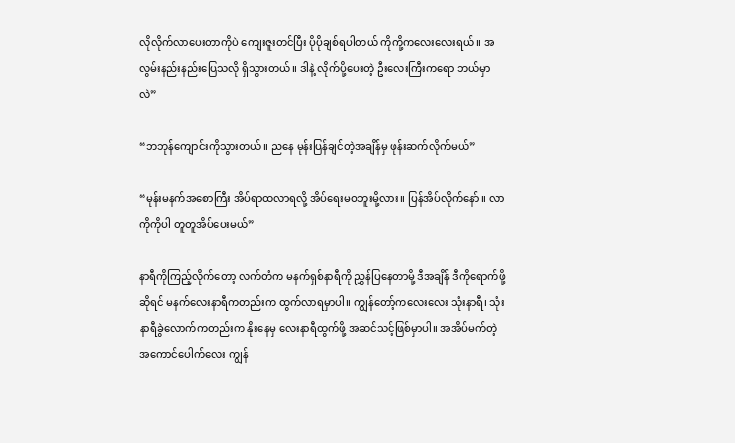လိုလိုက်လာပေးတာကိုပဲ ကျေးဇူးတင်ပြီး ပိုပိုချစ်ရပါတယ် ကိုကို့ကလေးလေးရယ်။ အလွမ်းနည်းနည်းပြေသလို ရှိသွားတယ်။ ဒါနဲ့ လိုက်ပို့ပေးတဲ့ ဦးလေးကြီးကရော ဘယ်မှာလဲ”

“ဘဘုန်ကျောင်းကိုသွားတယ်။ ညနေ မုန်းပြန်ချင်တဲ့အချိန်မှ ဖုန်းဆက်လိုက်မယ်”

“မုန်းမနက်အစောကြီး အိပ်ရာထလာရလို့ အိပ်ရေးမဝဘူးမို့လား။ ပြန်အိပ်လိုက်နော်။ လာ ကိုကိုပါ တူတူအိပ်ပေးမယ်”

နာရီကိုကြည့်လိုက်တော့ လက်တံက မနက်ရှစ်နာရီကို ညွှန်ပြနေတာမို့ ဒီအချိန် ဒီကိုရောက်ဖို့ဆိုရင် မနက်လေးနာရီကတည်းက ထွက်လာရမှာပါ။ ကျွန်တော့်‌ကလေးလေး သုံးနာရီ၊ သုံးနာရီခွဲလောက်ကတည်းက နိုးနေမှ လေးနာရီထွက်ဖို့ အဆင်သင့်ဖြစ်မှာပါ။ အအိပ်မက်တဲ့ အကောင်ပေါက်လေး ကျွန်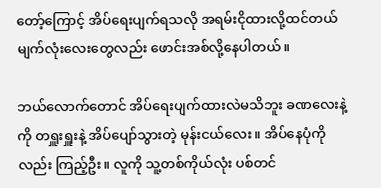တော့်ကြောင့် အိပ်ရေးပျက်ရသလို အရမ်းငိုထားလို့ထင်တယ် မျက်လုံးလေးတွေလည်း ဖောင်းအစ်လို့နေပါတယ်။

ဘယ်လောက်တောင် အိပ်ရေးပျက်ထားလဲမသိဘူး ခဏလေးနဲ့ကို တရှူးရှူးနဲ့ အိပ်ပျော်သွားတဲ့ မုန်းငယ်လေး။ အိပ်နေပုံကိုလည်း ကြည့်ဦး။ လူကို သူ့တစ်ကိုယ်လုံး ပစ်တင်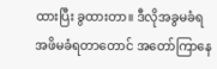ထားပြီး ခွထားတာ။ ဒီလိုအခွမခံရ အဖိမခံရတာတောင် အတော်ကြာနေ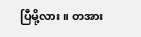ပြီမို့လား။ တအား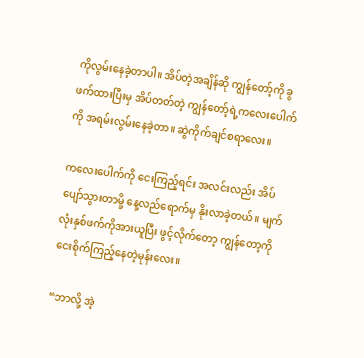ကိုလွမ်းနေခဲ့တာပါ။ အိပ်တဲ့အချိန်ဆို ကျွန်တော့်ကို ခွဖက်ထားပြီးမှ အိပ်တတ်တဲ့ ကျွန်တော့်ရဲ့ကလေးပေါက်ကို အရမ်းလွမ်းနေခဲ့တာ။ ဆွဲကိုက်ချင်စရာလေး။

ကလေးပေါက်ကို ငေးကြည့်ရင်း အလင်းလည်း အိပ်ပျော်သွားတာမို့ နေ့လည်ရောက်မှ နိုးလာခဲ့တယ်။ မျက်လုံးနှစ်ဖက်ကိုအားယူပြီး ဖွင့်လိုက်တော့ ကျွန်တော့ကို ငေးစိုက်ကြည့်နေတဲ့မုန်းလေး။

“ဘာလို့ အဲ့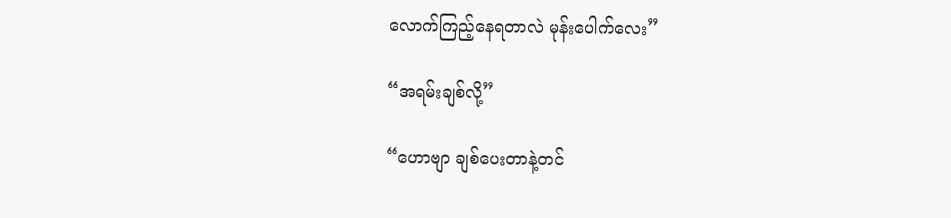လောက်ကြည့်နေရတာလဲ မုန်းပေါက်လေး”

“အရမ်းချစ်လို့”

“ဟောဗျာ ချစ်ပေးတာနဲ့တင်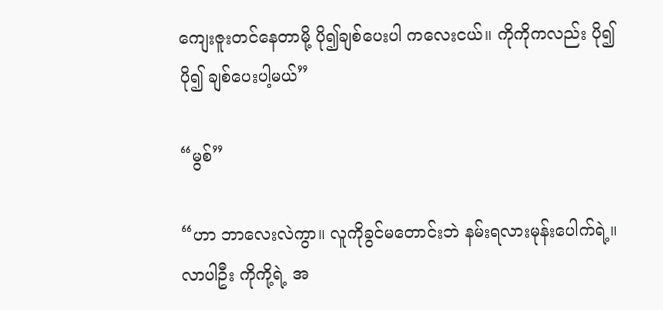ကျေးဇူးတင်နေတာမို့ ပို၍ချစ်ပေးပါ ကလေးငယ်။ ကိုကိုကလည်း ပို၍ပို၍ ချစ်ပေးပါ့မယ်”

“မွစ်”

“ဟာ ဘာလေးလဲကွာ။ လူကိုခွင်မတောင်းဘဲ နမ်းရလားမုန်းပေါက်ရဲ့။ လာပါဦး ကိုကို့ရဲ့ အ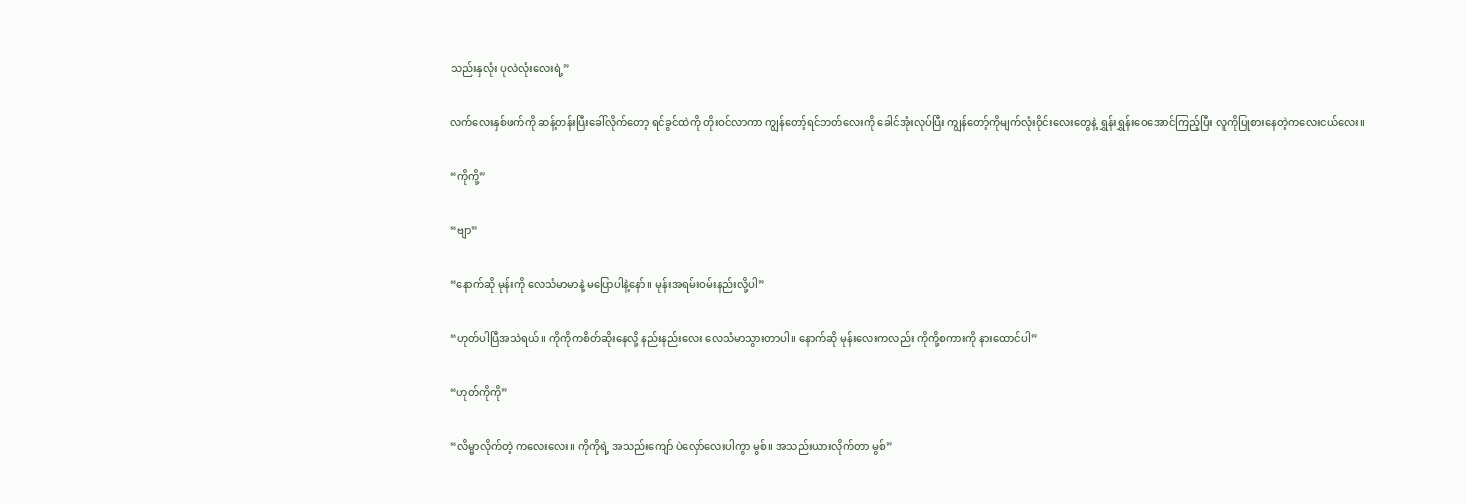သည်းနှလုံး ပုလဲလုံးလေးရဲ့”

လက်လေးနှစ်ဖက်ကို ဆန့်တန်းပြီးခေါ်လိုက်‌တော့ ရင်ခွင်ထဲကို တိုးဝင်လာကာ ကျွန်တော့်ရင်ဘတ်လေးကို ခေါင်အုံးလုပ်ပြီး ကျွန်တော့်ကိုမျက်လုံးဝိုင်းလေးတွေနဲ့ ရွှန်းရွှန်းဝေအောင်ကြည့်ပြီး လူကိုပြုစားနေတဲ့ကလေးငယ်လေး။

“ကိုကို့”

“ဗျာ”

“နောက်ဆို မုန်းကို လေသံမာမာနဲ့ မပြောပါနဲ့နော်။ မုန်းအရမ်းဝမ်းနည်းလို့ပါ”

“ဟုတ်ပါပြီအသဲရယ်။ ကိုကိုကစိတ်ဆိုးနေလို့ နည်းနည်းလေး လေသံမာသွားတာပါ။ နောက်ဆို မုန်းလေးကလည်း ကိုကို့စကားကို နားထောင်ပါ”

“ဟုတ်ကိုကို”

“လိမ္မာလိုက်တဲ့ ကလေးလေး။ ကိုကိုရဲ့ အသည်းကျော် ပဲလှော်လေးပါကွာ မွစ်။ အသည်းယားလိုက်တာ မွစ်”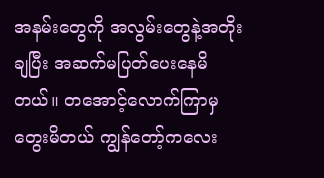အနမ်းတွေကို အလွမ်းတွေနဲ့အတိုးချပြီး အဆက်မပြတ်ပေးနေမိတယ်။ တအောင့်လောက်ကြာမှ တွေးမိတယ် ကျွန်တော့်ကလေး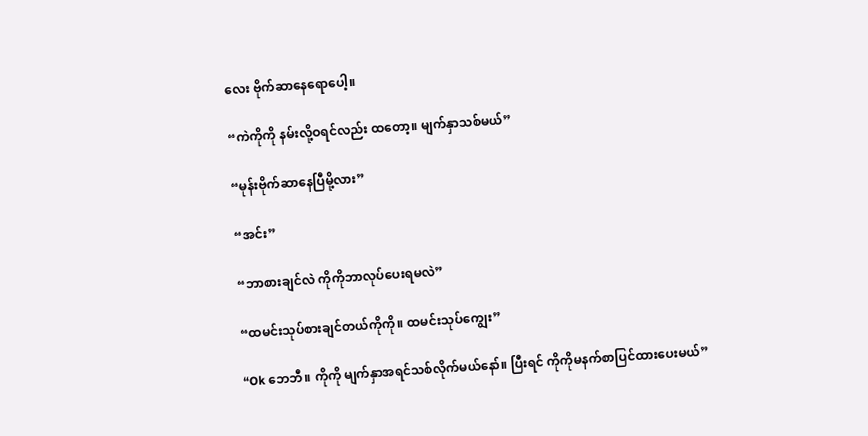လေး ဗိုက်ဆာနေရောပေါ့။

“ကဲကိုကို နမ်းလို့ဝရင်လည်း ထတော့။ မျက်နှာသစ်မယ်”

“မုန်းဗိုက်ဆာနေပြီမို့လား”

“အင်း”

“ဘာစားချင်လဲ ကိုကိုဘာလုပ်ပေးရမလဲ”

“ထမင်းသုပ်စားချင်တယ်ကိုကို။ ထမင်းသုပ်ကျွေး”

“Ok ဘေဘီ။ ကိုကို မျက်နှာအရင်သစ်လိုက်မယ်နော်။ ပြီးရင် ကိုကိုမနက်စာပြင်ထားပေးမယ်”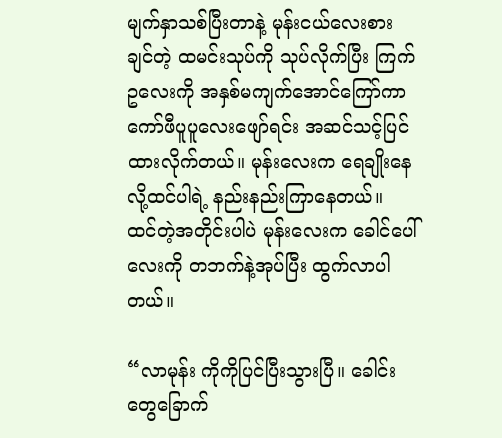မျက်နှာသစ်ပြီးတာနဲ့ မုန်းငယ်လေးစားချင်တဲ့ ထမင်းသုပ်ကို သုပ်လိုက်ပြီး ကြက်ဥလေးကို အနှစ်မကျက်အောင်ကြော်ကာ ကော်ဖီပူပူလေးဖျော်ရင်း အဆင်သင့်ပြင်ထားလိုက်တယ်။ မုန်းလေးက ရေချိုးနေလို့ထင်ပါရဲ့ နည်းနည်းကြာနေတယ်။ ထင်တဲ့အတိုင်းပါပဲ မုန်း‌လေးက ခေါင်ပေါ်လေးကို တဘက်နဲ့အုပ်ပြီး ထွက်လာပါတယ်။

“လာမုန်း ကိုကိုပြင်ပြီးသွားပြီ။ ခေါင်းတွေခြောက်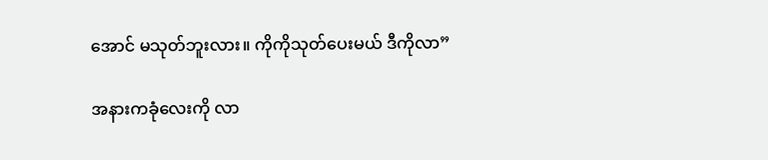အောင် မသုတ်ဘူးလား။ ကိုကိုသုတ်ပေးမယ် ဒီကိုလာ”

အနားကခုံလေးကို လာ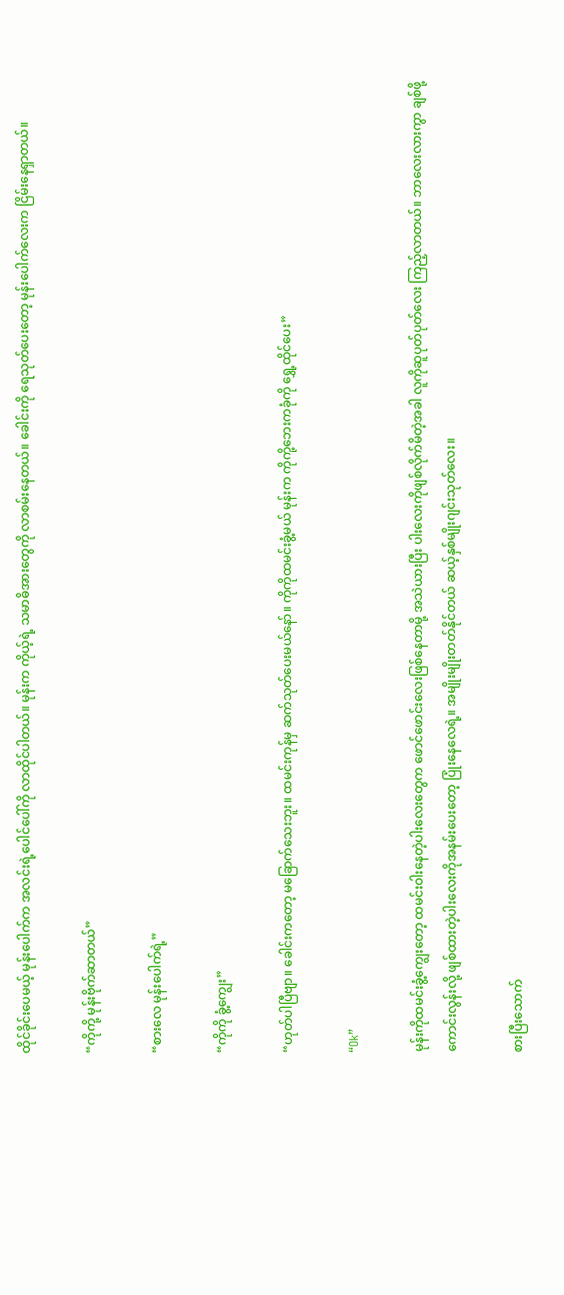ထိုင်ခိုင်းပေမယ့် မုန်းပေါက်က အလင်းရဲ့ပေါင်ပေါ်ကို လာထိုင်ပါတယ်။ မုန်းက ကိုယ့်ရဲ့ သမာဓိအားတွေကို လာစမ်းနေတယ်။ ခေါင်းကို ရေသုတ်ပေးတော့ မုန်းပေါက်‌လေးက ငြိမ်းနေရှာတယ်။

“ကိုကို့ မုန်းဗိုက်ဆာတယ်”

“စားလေ မုန်းပေါက်ရဲ့”

“ကိုကို ခွံ့ကျွေး”

“ဟုတ်ပါပြီဗျာ။ ခေါင်းကတော့ မခြောက်သေးဘူး။ ထမင်းကုန်မှ ဆက်သုတ်ပေးမယ်နော်။ ကိုကိုထမင်းခွံ့မယ် မုန်းက ကိုကို့ဘေးကခုံကို ရွှေ့ထိုင်ပေး”

“Ok”

မုန်းကိုထမင်းခွံ့ကျွေးတော့ ထမင်းဝါးနေတဲ့ပါးလေးတွေက ဖောင်ဖောင်းလေးဖြစ်နေတာမို့ အသဲယားပြီး ပါးလေးကိုဖျစ်လိုက်မိတဲ့အခါ လူကိုဆူပုတ်ပုတ်လေး ကြည့်လာတယ်။ ဘာလေးလားကွာ ချစ်ဖို့ကောင်းလွန်းလို့ ဖျစ်ထားတဲ့ပါးလေးကိုအနမ်းပေးတော့ ပြုံးနေလေရဲ့။ အမျိုးမျိုးတတ်နိုင်တယ် ဆယ့်နှစ်မျိုးဂျင်းသုတ်လေး။

စားပြီးသောက်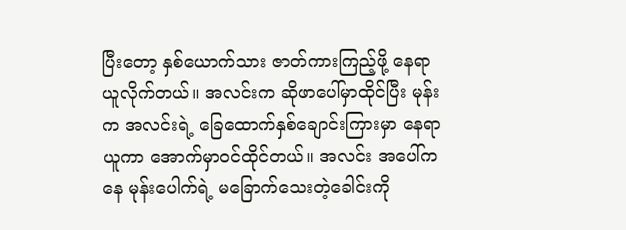ပြီးတော့ နှစ်ယောက်သား ဇာတ်ကားကြည့်ဖို့ နေရာယူလိုက်တယ်။ အလင်းက ဆိုဖာပေါ်မှာထိုင်ပြီး မုန်းက အလင်းရဲ့ ခြေထောက်နှစ်ချောင်းကြားမှာ နေရာယူကာ အောက်မှာဝင်ထိုင်တယ်။ အလင်း အပေါ်ကနေ မုန်းပေါက်ရဲ့ မခြောက်သေးတဲ့ခေါင်းကို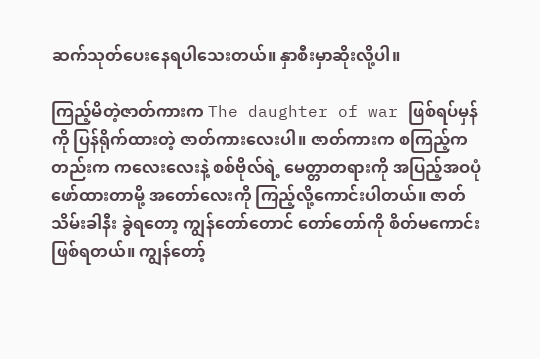ဆက်သုတ်ပေးနေရပါသေးတယ်။ နှာစီးမှာဆိုးလို့ပါ။

ကြည့်မိတဲ့ဇာတ်ကားက The daughter of war ဖြစ်ရပ်မှန်ကို ပြန်ရိုက်ထားတဲ့ ဇာတ်ကားလေးပါ။ ဇာတ်ကားက စကြည့်ကတည်းက ကလေးလေးနဲ့ စစ်ဗိုလ်ရဲ့ မေတ္တာတရားကို အပြည့်အဝပုံဖော်ထားတာမို့ အတော်လေးကို ကြည့်လို့ကောင်းပါတယ်။ ဇာတ်သိမ်းခါနီး ခွဲရတော့ ကျွန်တော်တောင် တော်တော်ကို စိတ်မကောင်းဖြစ်ရတယ်။ ကျွန်တော့်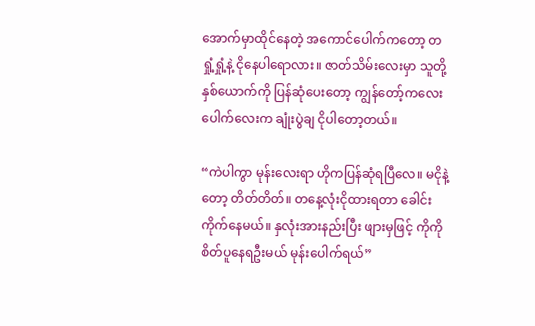အောက်မှာထိုင်နေတဲ့ အကောင်ပေါက်ကတော့ တရှုံ့ရှုံ့နဲ့ ငိုနေပါရောလား။ ဇာတ်သိမ်းလေးမှာ သူတို့နှစ်ယောက်ကို ပြန်ဆုံပေးတော့ ကျွန်တော့်ကလေးပေါက်လေးက ချုံးပွဲချ ငိုပါတော့တယ်။

“ကဲပါကွာ မုန်းလေးရာ ဟိုကပြန်ဆုံရပြီလေ။ မငိုနဲ့တော့ တိတ်တိတ်။ တနေ့လုံးငိုထားရတာ ခေါင်းကိုက်နေမယ်။ နှလုံးအားနည်းပြီး ဖျားမှဖြင့် ကိုကိုစိတ်ပူနေရဦးမယ် မုန်းပေါက်ရယ်”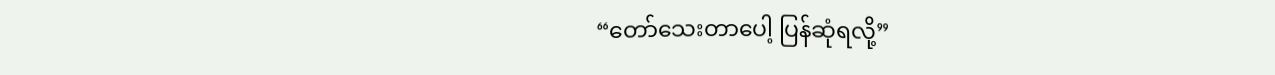“တော်သေးတာပေါ့ ပြန်ဆုံရလို့”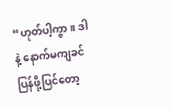“ဟုတ်ပါ့ကွာ။ ဒါနဲ့ နောက်မကျခင် ပြန်ဖို့ပြင်တော့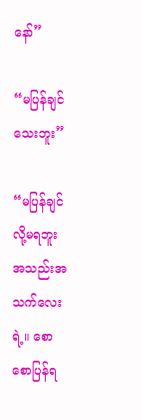နော်”

“မပြန်ချင်သေးဘူး”

“မပြန်ချင်လို့မရဘူး အသည်းအသက်လေးရဲ့။ စောစောပြန်ရ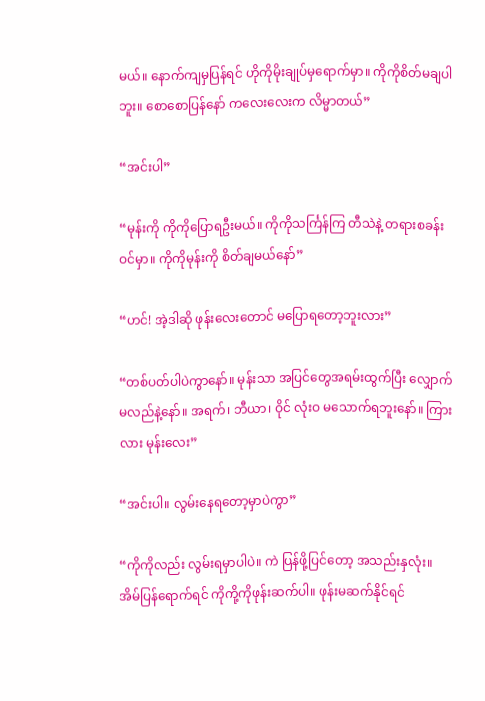မယ်။ နောက်ကျမှပြန်ရင် ဟိုကိုမိုးချုပ်မှရောက်မှာ။ ကိုကိုစိတ်မချပါဘူး။ စောစောပြန်နော် ကလေးလေးက လိမ္မာတယ်”

“အင်းပါ”

“မုန်းကို ကိုကိုပြောရဦးမယ်။ ကိုကိုသင်္ကြန်ကြ တီသဲနဲ့ တရားစခန်းဝင်မှာ။ ကိုကိုမုန်းကို စိတ်ချမယ်နော်”

“ဟင်! အဲ့ဒါဆို ဖုန်းလေးတောင် မပြောရတော့ဘူးလား”

“တစ်ပတ်ပါပဲကွာနော်။ မုန်းသာ အပြင်တွေအရမ်းထွက်ပြီး လျှောက်မလည်နဲ့နော်။ အရက်၊ ဘီယာ၊ ဝိုင် လုံးဝ မသောက်ရဘူးနော်။ ကြားလား မုန်းလေး”

“အင်းပါ။ လွမ်းနေရတော့မှာပဲကွာ”

“ကိုကိုလည်း လွမ်းရမှာပါပဲ။ ကဲ ပြန်ဖို့ပြင်တော့ အသည်းနှလုံး။ အိမ်ပြန်ရောက်ရင် ကိုကို့ကိုဖုန်းဆက်ပါ။ ဖုန်းမဆက်နိုင်ရင်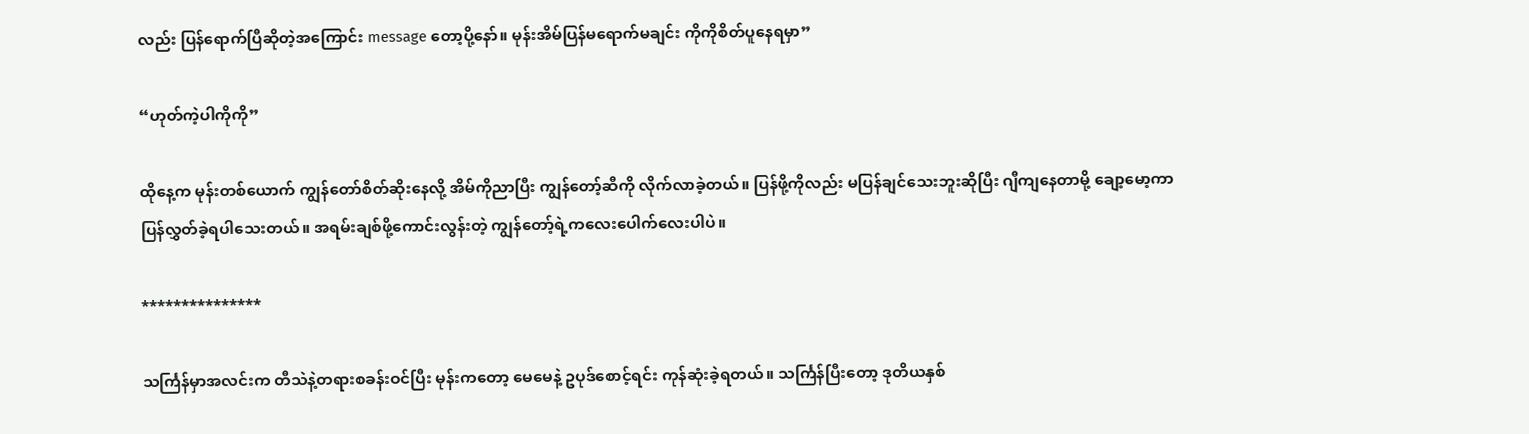လည်း ပြန်ရောက်ပြီဆိုတဲ့အကြောင်း message တော့ပို့နော်။ မုန်းအိမ်ပြန်မရောက်မချင်း ကိုကိုစိတ်ပူနေရမှာ”

“ဟုတ်ကဲ့ပါကိုကို”

ထိုနေ့က မုန်းတစ်ယောက် ကျွန်တော်စိတ်ဆိုးနေလို့ အိမ်ကိုညာပြီး ကျွန်တော့်ဆီကို လိုက်လာခဲ့တယ်။ ပြန်ဖို့ကိုလည်း မပြန်ချင်သေးဘူးဆိုပြီး ဂျီကျနေတာမို့ ချော့မော့ကာ ပြန်လွှတ်ခဲ့ရပါသေးတယ်။ အရမ်းချစ်ဖို့ကောင်းလွန်းတဲ့ ကျွန်တော့်ရဲ့ကလေးပေါက်လေးပါပဲ။

***************

သင်္ကြန်မှာအလင်းက တီသဲနဲ့တရားစခန်းဝင်ပြီး မုန်းကတော့ မေမေနဲ့ ဥပုဒ်စောင့်ရင်း ကုန်ဆုံးခဲ့ရတယ်။ သင်္ကြန်ပြီးတော့ ဒုတိယနှစ်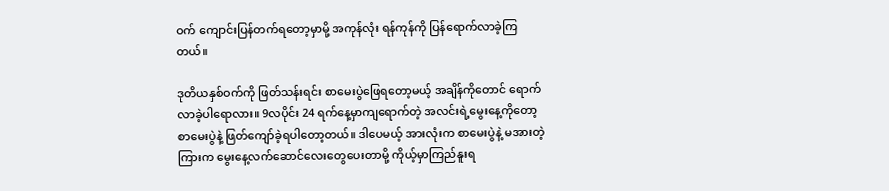ဝက် ကျောင်းပြန်တက်ရတော့မှာမို့ အကုန်လုံး ရန်ကုန်ကို ပြန်ရောက်လာခဲ့ကြတယ်။

ဒုတိယနှစ်ဝက်ကို ဖြတ်သန်းရင်း စာမေးပွဲဖြေရတော့မယ့် အချိန်ကိုတောင် ရောက်လာခဲ့ပါရောလား။ 9လပိုင်း 24 ရက်နေ့မှာကျရောက်တဲ့ အလင်းရဲ့မွေးနေ့ကိုတော့ စာမေးပွဲနဲ့ ဖြတ်ကျော်ခဲ့ရပါတော့တယ်။ ဒါပေမယ့် အားလုံးက စာမေးပွဲနဲ့ မအားတဲ့ကြားက မွေးနေ့လက်ဆောင်လေးတွေပေးတာမို့ ကိုယ့်မှာကြည်နူးရ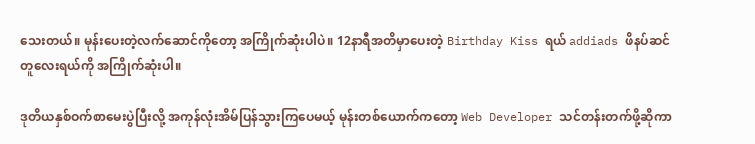သေးတယ်။ မုန်းပေးတဲ့လက်ဆောင်ကိုတော့ အကြိုက်ဆုံးပါပဲ။ 12နာရီအတိမှာပေးတဲ့ Birthday Kiss ရယ် addiads ဖိနပ်ဆင်တူလေးရယ်ကို အကြိုက်ဆုံးပါ။

ဒုတိယနှစ်ဝက်စာမေးပွဲပြီးလို့ အကုန်လုံးအိမ်ပြန်သွားကြပေမယ့် မုန်းတစ်ယောက်ကတော့ Web Developer သင်တန်းတက်ဖို့ဆိုကာ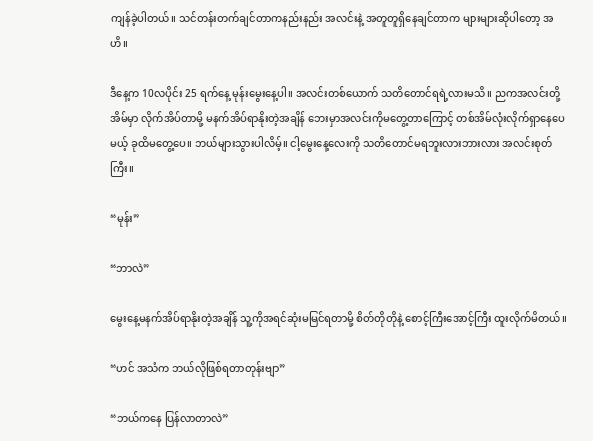ကျန်ခဲ့ပါတယ်။ သင်တန်းတက်ချင်တာကနည်းနည်း အလင်းနဲ့ အတူတူရှိနေချင်တာက များများဆိုပါတော့ အဟိ။

ဒီနေ့က 10လပိုင်း 25 ရက်နေ့ မုန်းမွေးနေ့ပါ။ အလင်းတစ်ယောက် သတိတောင်ရရဲ့လားမသိ။ ညကအလင်းတို့အိမ်မှာ လိုက်အိပ်တာမို့ မနက်အိပ်ရာနိုးတဲ့အချိန် ဘေးမှာအလင်းကိုမတွေ့တာကြောင့် တစ်အိမ်လုံးလိုက်ရှာနေပေမယ့် ခုထိမတွေ့ပေ။ ဘယ်များသွားပါလိမ့်။ ငါ့မွေးနေ့လေးကို သတိတောင်မရဘူးလားဘားလား အလင်းစုတ်ကြီး။

“မုန်း”

“ဘာလဲ”

မွေးနေ့မနက်အိပ်ရာနိုးတဲ့အချိန် သူ့ကိုအရင်ဆုံးမမြင်ရတာမို့ စိတ်တိုတိုနဲ့ စောင့်ကြီးအောင့်ကြီး ထူးလိုက်မိတယ်။

“ဟင် အသံက ဘယ်လိုဖြစ်ရတာတုန်းဗျာ”

“ဘယ်ကနေ ပြန်လာတာလဲ”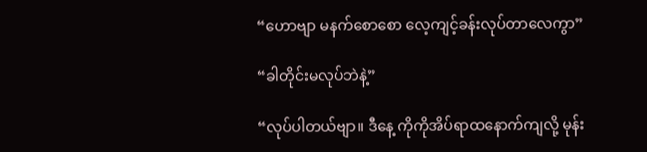“ဟောဗျာ မနက်စောစော လေ့ကျင့်ခန်းလုပ်တာလေကွာ”

“ခါတိုင်းမလုပ်ဘဲနဲ့”

“လုပ်ပါတယ်ဗျာ။ ဒီနေ့ ကိုကိုအိပ်ရာထနောက်ကျလို့ မုန်း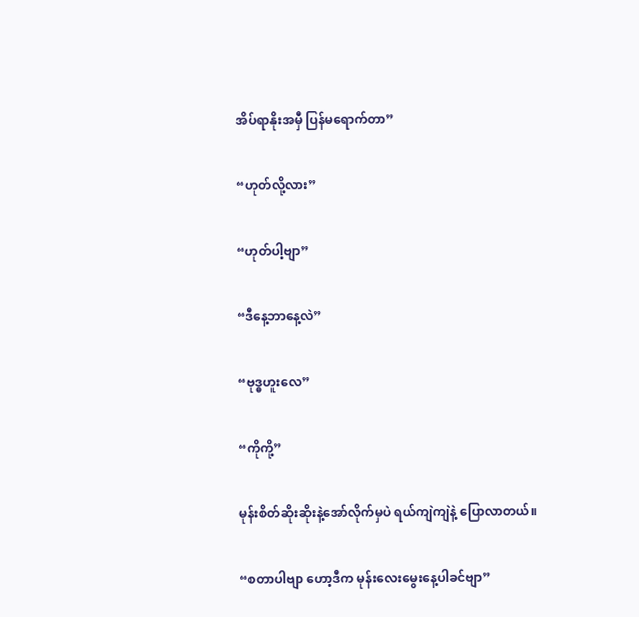အိပ်ရာနိုးအမှီ ပြန်မရောက်တာ”

“ဟုတ်လို့လား”

“ဟုတ်ပါ့ဗျာ”

“ဒီနေ့ဘာနေ့လဲ”

“ဗုဒ္ဓဟူးလေ”

“ကိုကို့”

မုန်းစိတ်ဆိုးဆိုးနဲ့အော်လိုက်မှပဲ ရယ်ကျဲကျဲနဲ့ ပြောလာတယ်။

“စတာပါဗျာ ဟော့ဒီက မုန်းလေးမွေးနေ့ပါခင်ဗျာ”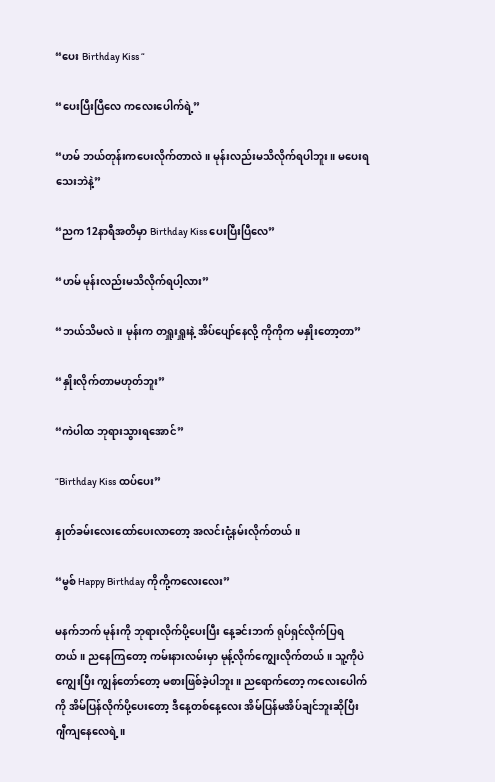“ပေး Birthday Kiss “

“ပေးပြီးပြီလေ ကလေးပေါက်ရဲ့”

“ဟမ် ဘယ်တုန်းကပေးလိုက်တာလဲ။ မုန်းလည်းမသိလိုက်ရပါဘူး။ မပေးရသေးဘဲနဲ့”

“ညက 12နာရီအတိမှာ Birthday Kiss ပေးပြီးပြီလေ”

“ဟမ် မုန်းလည်းမသိလိုက်ရပါ့လား”

“ဘယ်သိမလဲ။ မုန်းက တရှူးရှူးနဲ့ အိပ်ပျော်နေလို့ ကိုကိုက မနှိုးတော့တာ”

“နှိုးလိုက်တာမဟုတ်ဘူး”

“ကဲပါထ ဘုရားသွားရအောင်”

“Birthday Kiss ထပ်ပေး”

နှုတ်ခမ်းလေးထော်ပေးလာတော့ အလင်းငုံ့နမ်းလိုက်တယ်။

“မွစ် Happy Birthday ကိုကို့ကလေးလေး”

မနက်ဘက် မုန်းကို ဘုရားလိုက်ပို့ပေးပြီး နေ့ခင်းဘက် ရုပ်ရှင်လိုက်ပြရတယ်။ ညနေကြတော့ ကမ်းနားလမ်းမှာ မုန့်လိုက်ကျွေးလိုက်တယ်။ သူ့ကိုပဲကျွေးပြီး ကျွန်တော်တော့ မစားဖြစ်ခဲ့ပါဘူး။ ညရောက်တော့ ကလေးပေါက်ကို အိမ်ပြန်လိုက်ပို့ပေးတော့ ဒီနေ့တစ်နေ့လေး အိမ်ပြန်မအိပ်ချင်ဘူးဆိုပြီး ဂျီကျနေလေရဲ့။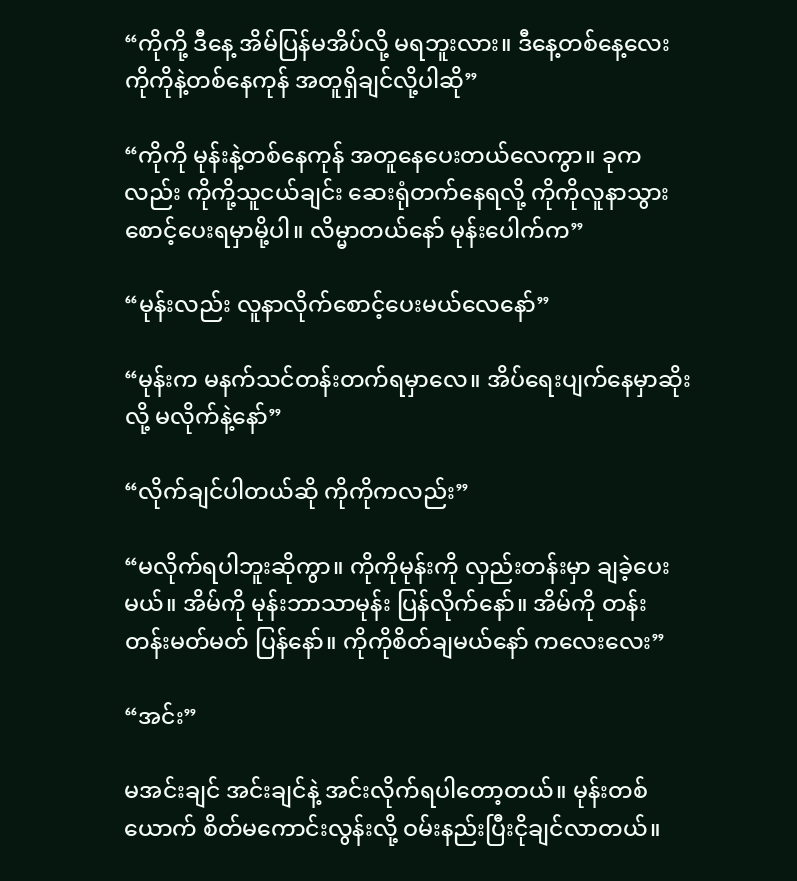“ကိုကို့ ဒီနေ့ အိမ်ပြန်မအိပ်လို့ မရဘူးလား။ ဒီနေ့တစ်နေ့လေး ကိုကိုနဲ့တစ်နေကုန် အတူရှိချင်လို့ပါဆို”

“ကိုကို မုန်းနဲ့တစ်နေကုန် အတူနေပေးတယ်လေကွာ။ ခုကလည်း ကိုကို့သူငယ်ချင်း ဆေးရုံတက်နေရလို့ ကိုကိုလူနာသွားစောင့်ပေးရမှာမို့ပါ။ လိမ္မာတယ်နော် မုန်းပေါက်က”

“မုန်းလည်း လူနာလိုက်စောင့်ပေးမယ်လေနော်”

“မုန်းက မနက်သင်တန်းတက်ရမှာလေ။ အိပ်ရေးပျက်နေမှာဆိုးလို့ မလိုက်နဲ့နော်”

“လိုက်ချင်ပါတယ်ဆို ကိုကိုကလည်း”

“မလိုက်ရပါဘူးဆိုကွာ။ ကိုကိုမုန်းကို လှည်းတန်းမှာ ချခဲ့ပေးမယ်။ အိမ်ကို မုန်းဘာသာမုန်း ပြန်လိုက်နော်။ အိမ်ကို တန်းတန်းမတ်မတ် ပြန်နော်။ ကိုကိုစိတ်ချမယ်နော် ကလေးလေး”

“အင်း”

မအင်းချင် အင်းချင်နဲ့ အင်းလိုက်ရပါတော့တယ်။ မုန်းတစ်ယောက် စိတ်မကောင်းလွန်းလို့ ဝမ်းနည်းပြီးငိုချင်လာတယ်။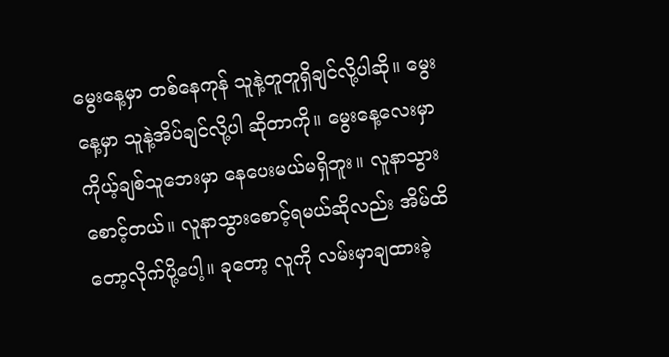မွေးနေ့မှာ တစ်နေကုန် သူနဲ့တူတူရှိချင်လို့ပါဆို။ မွေးနေ့မှာ သူနဲ့အိပ်ချင်လို့ပါ ဆိုတာကို။ မွေးနေ့လေးမှာ ကိုယ့်ချစ်သူဘေးမှာ နေပေးမယ်မရှိဘူး။ လူနာသွားစောင့်တယ်။ လူနာသွားစောင့်ရမယ်ဆိုလည်း အိမ်ထိတော့လိုက်ပို့ပေါ့။ ခုတော့ လူကို လမ်းမှာချထားခဲ့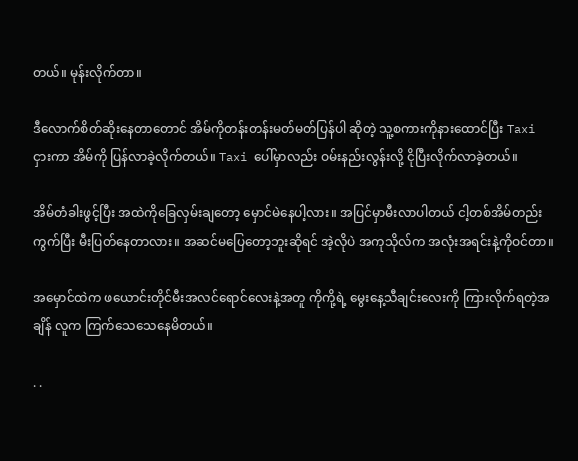တယ်။ မုန်းလိုက်တာ။

ဒီလောက်စိတ်ဆိုးနေတာတောင် အိမ်ကိုတန်းတန်းမတ်မတ်ပြန်ပါ ဆိုတဲ့ သူ့စကားကိုနားထောင်ပြီး Taxi ငှားကာ အိမ်ကို ပြန်လာခဲ့လိုက်တယ်။ Taxi ပေါ်မှာလည်း ဝမ်းနည်းလွန်းလို့ ငိုပြီးလိုက်လာခဲ့တယ်။

အိမ်တံခါးဖွင့်ပြီး အထဲကိုခြေလှမ်းချတော့ မှောင်မဲနေပါ့လား။ အပြင်မှာမီးလာပါတယ် ငါ့တစ်အိမ်တည်းကွက်ပြီး မီးပြတ်နေတာလား။ အဆင်မပြေတော့ဘူးဆိုရင် အဲ့လိုပဲ အကုသိုလ်က အလုံးအရင်းနဲ့ကိုဝင်တာ။

အမှောင်ထဲက ဖယောင်းတိုင်မီးအလင်ရောင်လေးနဲ့အတူ ကိုကို့ရဲ့ မွေးနေ့သီချင်းလေးကို ကြားလိုက်ရတဲ့အချိန် လူက ကြက်သေသေနေမိတယ်။

. .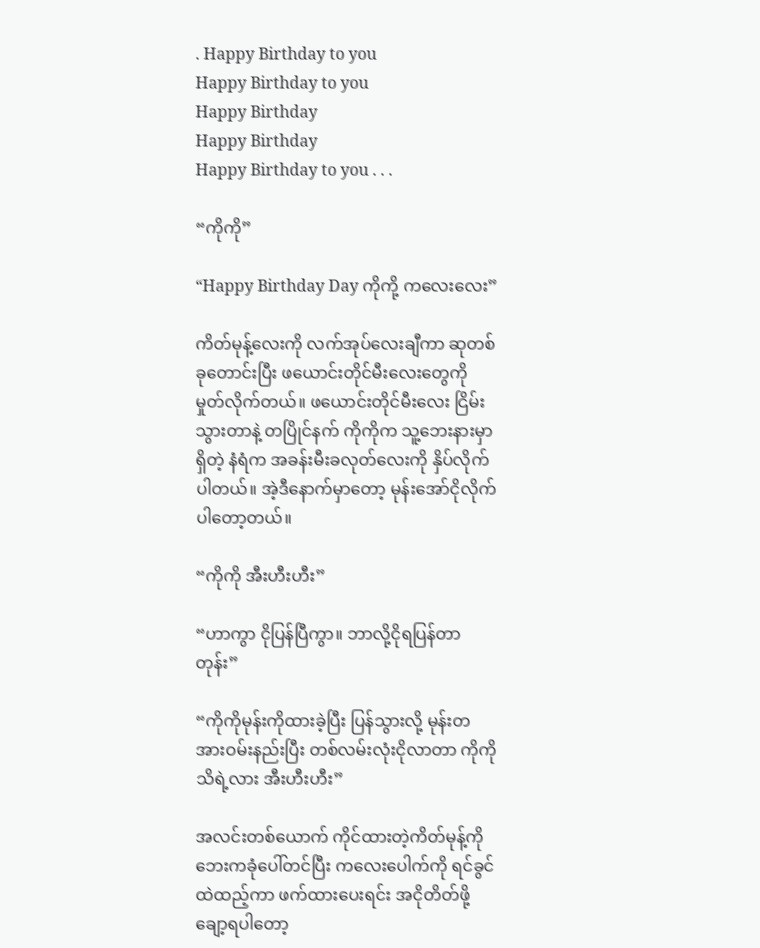. Happy Birthday to you
Happy Birthday to you
Happy Birthday
Happy Birthday
Happy Birthday to you . . .

“ကိုကို”

“Happy Birthday Day ကိုကို့ ကလေးလေး”

ကိတ်မုန့်လေးကို လက်အုပ်လေးချီကာ ဆုတစ်ခုတောင်းပြီး ဖယောင်းတိုင်မီးလေးတွေကို မှုတ်လိုက်တယ်။ ဖယောင်းတိုင်မီးလေး ငြိမ်းသွားတာနဲ့ တပြိုင်နက် ကိုကိုက သူ့ဘေးနားမှာရှိတဲ့ နံရံက အခန်းမီးခလုတ်လေးကို နှိပ်လိုက်ပါတယ်။ အဲ့ဒီနောက်မှာတော့ မုန်းအော်ငိုလိုက်ပါတော့တယ်။

“ကိုကို အီးဟီးဟီး”

“ဟာကွာ ငိုပြန်ပြီကွာ။ ဘာလို့ငိုရပြန်တာတုန်း”

“ကိုကိုမုန်းကိုထားခဲ့ပြီး ပြန်သွားလို့ မုန်းတအားဝမ်းနည်းပြီး တစ်လမ်းလုံးငိုလာတာ ကိုကိုသိရဲ့လား အီးဟီးဟီး”

အလင်းတစ်ယောက် ကိုင်ထားတဲ့ကိတ်မုန့်ကို ဘေးကခုံပေါ်တင်ပြီး ကလေးပေါက်ကို ရင်ခွင်ထဲထည့်ကာ ဖက်ထားပေးရင်း အငိုတိတ်ဖို့ ချော့ရပါတော့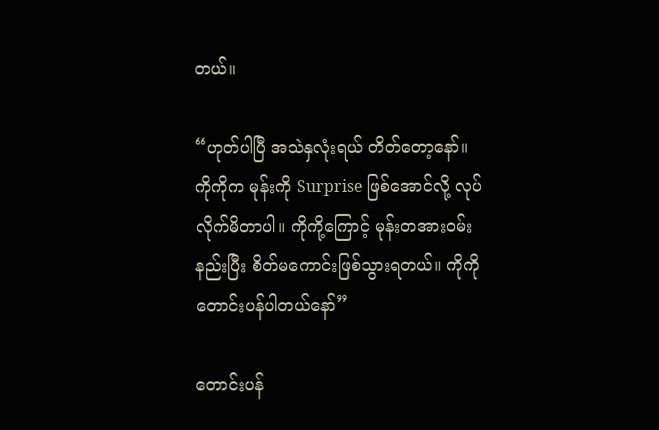တယ်။

“ဟုတ်ပါပြီ အသဲနှလုံးရယ် တိတ်တော့နော်။ ကိုကိုက မုန်းကို Surprise ဖြစ်အောင်လို့ လုပ်လိုက်မိတာပါ။ ကိုကို့‌ကြောင့် မုန်းတအားဝမ်းနည်းပြီး စိတ်မကောင်းဖြစ်သွားရတယ်။ ကိုကိုတောင်းပန်ပါတယ်နော်”

တောင်းပန်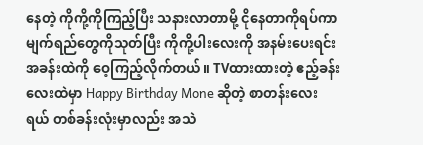နေတဲ့ ကိုကို့ကိုကြည့်ပြီး သနားလာတာမို့ ငိုနေတာကိုရပ်ကာ မျက်ရည်တွေကိုသုတ်ပြီး ကိုကို့ပါးလေးကို အနမ်းပေးရင်း အခန်းထဲကို ဝေ့ကြည့်လိုက်တယ်။ TVထားထားတဲ့ ဧည့်ခန်းလေးထဲမှာ Happy Birthday Mone ဆိုတဲ့ စာတန်းလေးရယ် တစ်ခန်းလုံးမှာလည်း အသဲ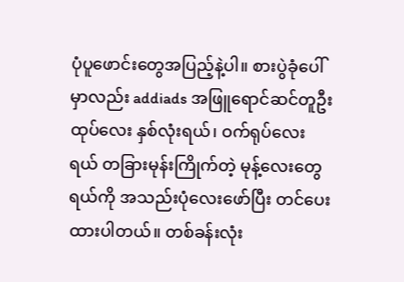ပုံပူဖောင်းတွေအပြည့်နဲ့ပါ။ စားပွဲခုံပေါ်မှာလည်း addiads အဖြူရောင်ဆင်တူဦးထုပ်လေး နှစ်လုံးရယ်၊ ဝက်ရုပ်လေးရယ် တခြားမုန်းကြိုက်တဲ့ မုန့်လေးတွေရယ်ကို အသည်းပုံလေးဖော်ပြီး တင်ပေးထားပါတယ်။ တစ်ခန်းလုံး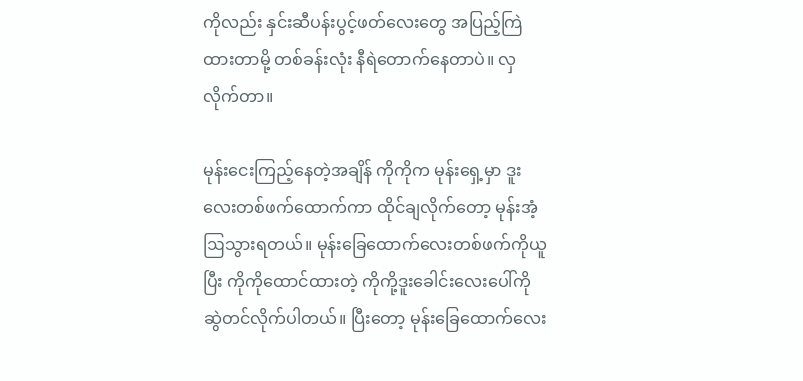ကိုလည်း နှင်းဆီပန်းပွင့်ဖတ်လေးတွေ အပြည့်ကြဲထားတာမို့ တစ်ခန်းလုံး နီရဲတောက်နေတာပဲ။ လှလိုက်တာ။

မုန်းငေးကြည့်နေတဲ့အချိန် ကိုကိုက မုန်းရှေ့မှာ ဒူးလေးတစ်ဖက်ထောက်ကာ ထိုင်ချလိုက်တော့ မုန်းအံ့ဩသွားရတယ်။ မုန်းခြေထောက်လေးတစ်ဖက်ကိုယူပြီး ကိုကိုထောင်ထားတဲ့ ကိုကို့ဒူးခေါင်းလေးပေါ်ကို ဆွဲတင်လိုက်ပါတယ်။ ပြီးတော့ မုန်းခြေထောက်လေး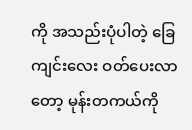ကို အသည်းပုံပါတဲ့ ခြေကျင်းလေး ဝတ်ပေးလာတော့ မုန်းတကယ်ကို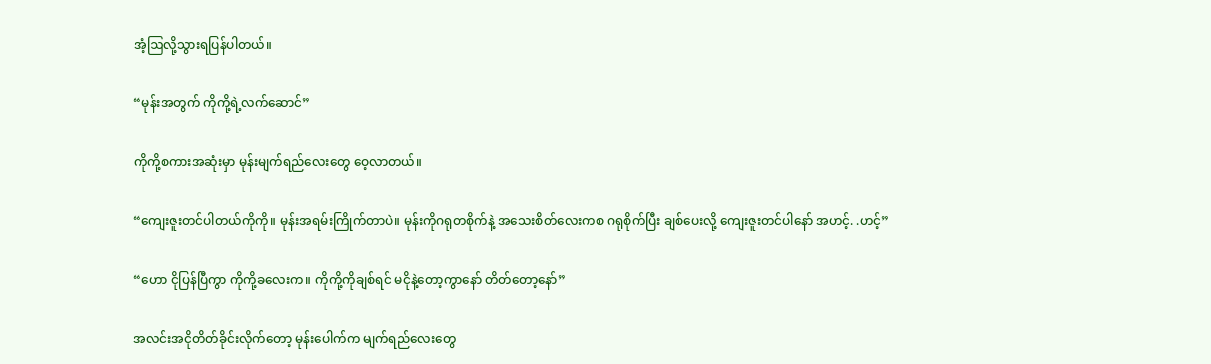အံ့ဩလို့သွားရပြန်ပါတယ်။

“မုန်းအတွက် ကိုကို့ရဲ့လက်ဆောင်”

ကိုကို့စကားအဆုံးမှာ မုန်းမျက်ရည်လေးတွေ ဝေ့လာတယ်။

“ကျေးဇူးတင်ပါတယ်ကိုကို။ မုန်းအရမ်းကြိုက်တာပဲ။ မုန်းကိုဂရုတစိုက်နဲ့ အသေးစိတ်လေးကစ ဂရုစိုက်ပြီး ချစ်ပေးလို့ ကျေးဇူးတင်ပါနော် အဟင့်. .ဟင့်”

“ဟော ငိုပြန်ပြီကွာ ကိုကို့ခလေးက။ ကိုကို့ကိုချစ်ရင် မငိုနဲ့‌တော့ကွာနော် တိတ်တော့နော်”

အလင်းအငိုတိတ်ခိုင်းလိုက်တော့ မုန်းပေါက်က မျက်ရည်လေးတွေ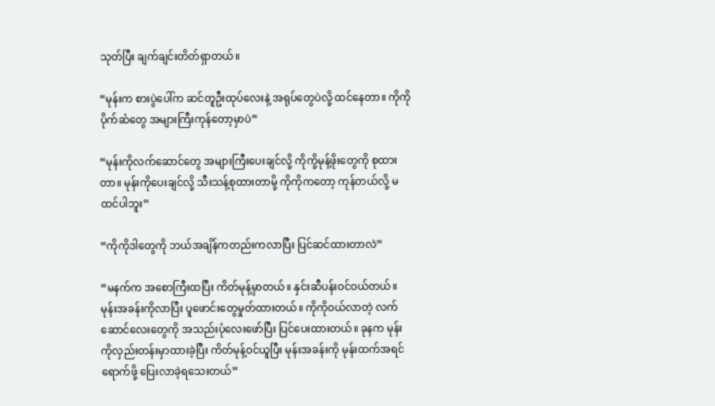သုတ်ပြီး ချက်ချင်းတိတ်ရှာတယ်။

“မုန်းက စားပွဲပေါ်က ဆင်တူဦးထုပ်လေးနဲ့ အရုပ်‌တွေပဲလို့ ထင်နေတာ။ ကိုကို ပိုက်ဆံတွေ အများကြီးကုန်တော့မှာပဲ”

“မုန်းကိုလက်ဆောင်တွေ အများကြီးပေးချင်လို့ ကိုကို့မုန့်ဖိုးတွေကို စုထားတာ။ မုန်းကိုပေးချင်လို့ သီးသန့်စုထားတာမို့ ကိုကိုကတော့ ကုန်တယ်လို့ မထင်ပါဘူး”

“ကိုကိုဒါတွေကို ဘယ်အချိန်ကတည်းကလာပြီး ပြင်ဆင်ထားတာလဲ”

“မနက်က အစောကြီးထပြီး ကိတ်မုန့်မှာတယ်။ နှင်းဆီပန်းဝင်ဝယ်တယ်။ မုန်းအခန်းကိုလာပြီး ပူဖောင်းတွေမှုတ်ထားတယ်။ ကိုကိုဝယ်လာတဲ့ လက်ဆောင်လေးတွေကို အသည်းပုံလေးဖော်ပြီး ပြင်ပေးထားတယ်။ ခုနက မုန်းကိုလှည်းတန်းမှာထားခဲ့ပြီး ကိတ်မုန့်ဝင်ယူပြီး မုန်းအခန်းကို မုန်းထက်အရင်ရောက်ဖို့ ပြေးလာခဲ့ရသေးတယ်”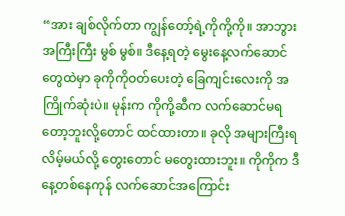“အား ချစ်လိုက်တာ ကျွန်တော့်ရဲ့ကိုကို့ကို။ အာဘွား အကြီးကြီး မွစ် မွစ်။ ဒီနေ့ရတဲ့ မွေးနေ့လက်ဆောင်တွေထဲမှာ ခုကိုကိုဝတ်ပေးတဲ့ ခြေကျင်းလေးကို အကြိုက်ဆုံးပဲ။ မုန်းက ကိုကို့ဆီက လက်ဆောင်မရတော့ဘူးလို့တောင် ထင်ထားတာ။ ခုလို အများကြီးရလိမ့်မယ်လို့ တွေးတောင် မတွေးထားဘူး။ ကိုကိုက ဒီနေ့တစ်နေကုန် လက်ဆောင်အကြောင်း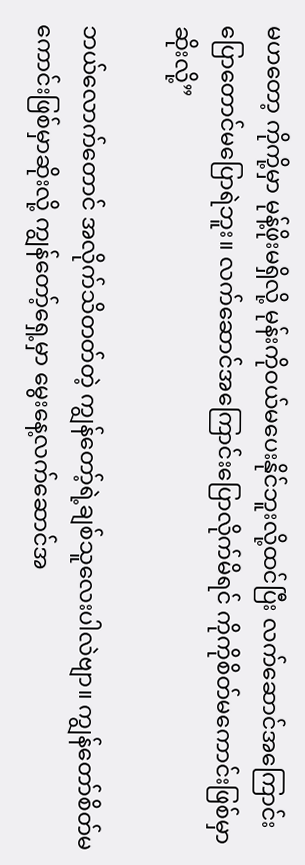မဟတော့ ကိုကို့မှာ မုန့်ဖိုးမရှိလို့ မုန်းကိုဝယ်မပေးနိုင်ဘူးလို့ထင်ပြီး ‌လက်ဆောင်အကြောင်း ပြောတောင်မပြောရဲဘူး။ ‌လက်ဆောင်အကြောင်းပြောလိုက်မိရင် ကိုကိုစိတ်မကောင်းဖြစ်မှာဆိုးလို့”

ဘယ်လောက်တောင် အလိုက်သိတတ်တဲ့ ကျွန်တော့်ရဲ့ချစ်သူလေးပါလဲဗျာ။ ကျွန်တော်စိတ်မကောင်းဖြစ်မှာဆိုးလို့ ကျွန်တော့်ရှေ့မှာ မွေးနေ့လက်ဆောင်အ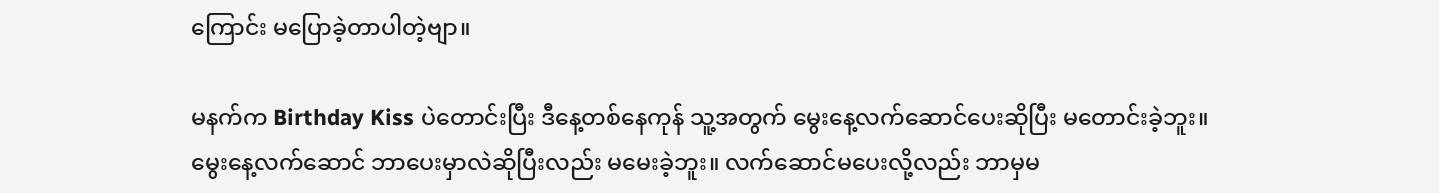ကြောင်း မပြောခဲ့တာပါတဲ့ဗျာ။

မနက်က Birthday Kiss ပဲတောင်းပြီး ဒီနေ့တစ်နေကုန် သူ့အတွက် မွေးနေ့လက်‌ဆောင်ပေးဆိုပြီး မတောင်းခဲ့ဘူး။ မွေးနေ့လက်ဆောင် ဘာပေးမှာလဲဆိုပြီးလည်း မမေးခဲ့ဘူး။ လက်ဆောင်မပေးလို့လည်း ဘာမှမ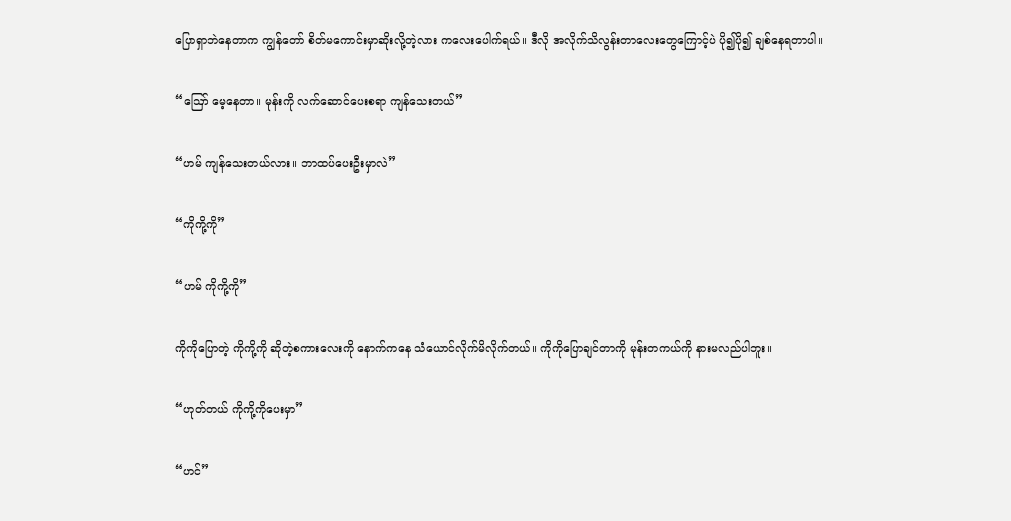ပြောရှာဘဲနေတာက ကျွန်တော် စိတ်မကောင်းမှာဆိုးလို့တဲ့လား ကလေးပေါက်ရယ်။ ဒီလို အလိုက်သိလွန်းတာလေးတွေကြောင့်ပဲ ပို၍ပို၍ ချစ်နေရတာပါ။

“ဪ မေ့နေတာ။ မုန်းကို လက်ဆောင်ပေးစရာ ကျန်သေးတယ်”

“ဟမ် ကျန်သေးတယ်လား။ ဘာထပ်ပေးဦးမှာလဲ”

“ကိုကို့ကို”

“ဟမ် ကိုကို့ကို”

ကိုကိုပြောတဲ့ ကိုကို့ကို ဆိုတဲ့စကားလေးကို နောက်ကနေ သံယောင်လိုက်မိလိုက်တယ်။ ကိုကိုပြောချင်တာကို မုန်းတကယ်ကို နားမလည်ပါဘူး။

“ဟုတ်တယ် ကိုကို့ကိုပေးမှာ”

“ဟင်”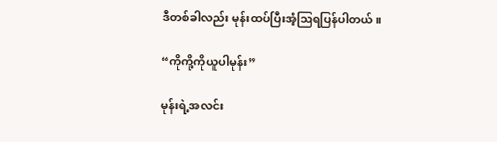ဒီတစ်ခါလည်း မုန်းထပ်ပြီးအံ့ဩရပြန်ပါတယ်။

“ကိုကို့ကိုယူပါမုန်း”

မုန်းရဲ့အလင်း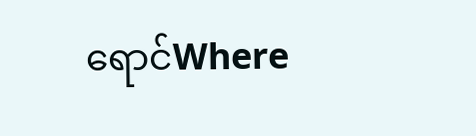ရောင်Where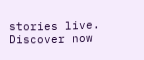stories live. Discover now